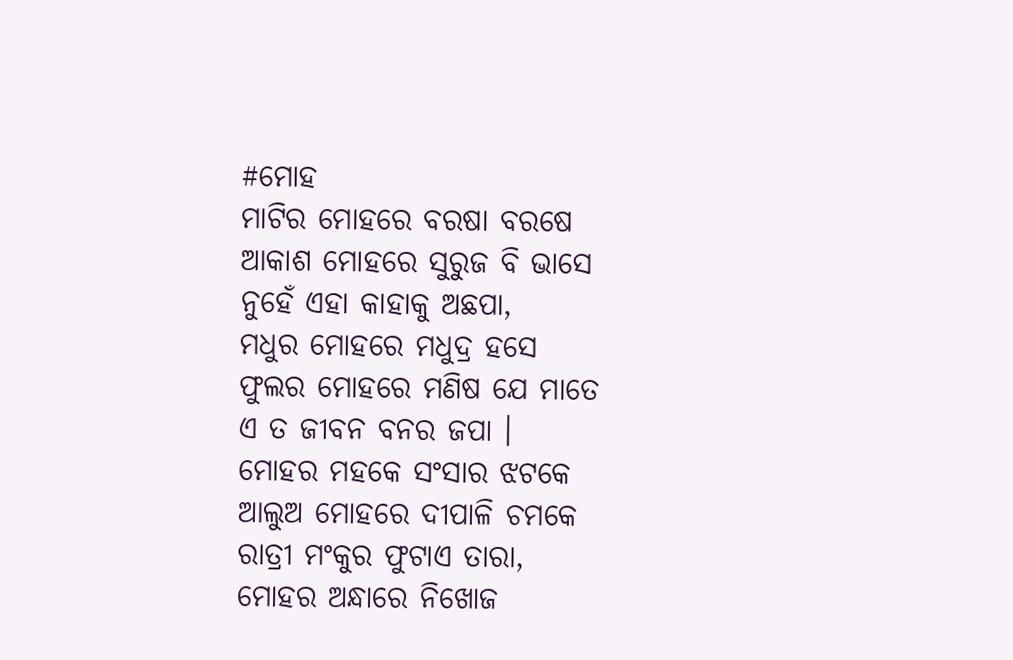#ମୋହ
ମାଟିର ମୋହରେ ବରଷା ବରଷେ
ଆକାଶ ମୋହରେ ସୁରୁଜ ବି ଭାସେ
ନୁହେଁ ଏହା କାହାକୁ ଅଛପା,
ମଧୁର ମୋହରେ ମଧୁଦ୍ର ହସେ
ଫୁଲର ମୋହରେ ମଣିଷ ଯେ ମାତେ
ଏ ତ ଜୀବନ ବନର ଜପା ।
ମୋହର ମହକେ ସଂସାର ଝଟକେ
ଆଲୁଅ ମୋହରେ ଦୀପାଳି ଚମକେ
ରାତ୍ରୀ ମଂକୁର ଫୁଟାଏ ତାରା,
ମୋହର ଅନ୍ଧାରେ ନିଖୋଜ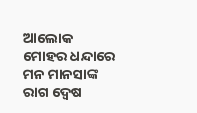ଆଲୋକ
ମୋହର ଧନ୍ଦାରେ ମନ ମାନସାଙ୍କ
ରାଗ ଦ୍ୱେଷ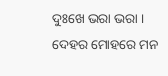ଦୁଃଖେ ଭରା ଭରା ।
ଦେହର ମୋହରେ ମନ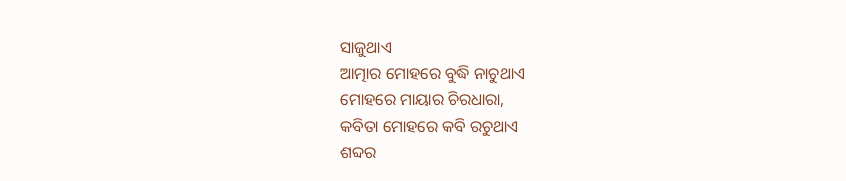ସାଜୁଥାଏ
ଆତ୍ମାର ମୋହରେ ବୁଦ୍ଧି ନାଚୁଥାଏ
ମୋହରେ ମାୟାର ଚିରଧାରା,
କବିତା ମୋହରେ କବି ରଚୁଥାଏ
ଶବ୍ଦର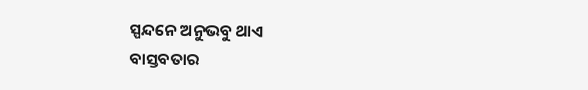ସ୍ପନ୍ଦନେ ଅନୁଭବୁ ଥାଏ
ବାସ୍ତବତାର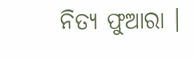ନିତ୍ୟ ଫୁଆରା ।